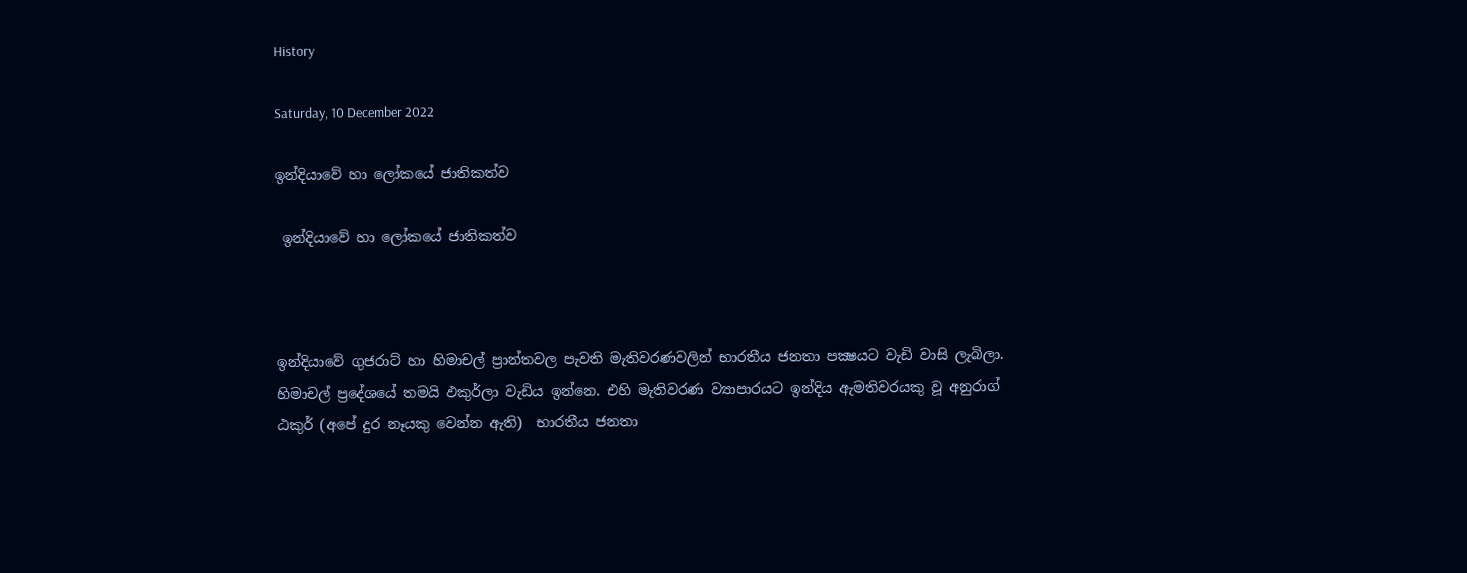History

Saturday, 10 December 2022

ඉන්දියාවේ හා ලෝකයේ ජාතිකත්ව

 ඉන්දියාවේ හා ලෝකයේ ජාතිකත්ව



ඉන්දියාවේ ගුජරාට් හා හිමාචල් ප්‍රාන්තවල පැවති මැතිවරණවලින් භාරතීය ජනතා පක්‍ෂයට වැඩි වාසි ලැබිලා. හිමාචල් ප්‍රදේශයේ තමයි ඵකුර්ලා වැඩිය ඉන්නෙ. එහි මැතිවරණ ව්‍යාපාරයට ඉන්දිය ඇමතිවරයකු වූ අනුරාග් ඨකුර් (අපේ දුර නෑයකු වෙන්න ඇති)  භාරතීය ජනතා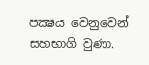පක්‍ෂය වෙනුවෙන් සහභාගි වුණා.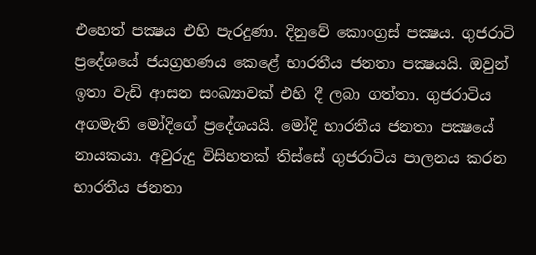එහෙත් පක්‍ෂය එහි පැරදුණා. දිනුවේ කොංග්‍රස් පක්‍ෂය. ගුජරාටි ප්‍රදේශයේ ජයග්‍රහණය කෙළේ භාරතීය ජනතා පක්‍ෂයයි. ඔවුන් ඉතා වැඩි ආසන සංඛ්‍යාවක් එහි දී ලබා ගත්තා. ගුජරාටිය අගමැති මෝදිගේ ප්‍රදේශයයි. මෝදි භාරතීය ජනතා පක්‍ෂයේ නායකයා. අවුරුදු විසිහතක් තිස්සේ ගුජරාටිය පාලනය කරන භාරතීය ජනතා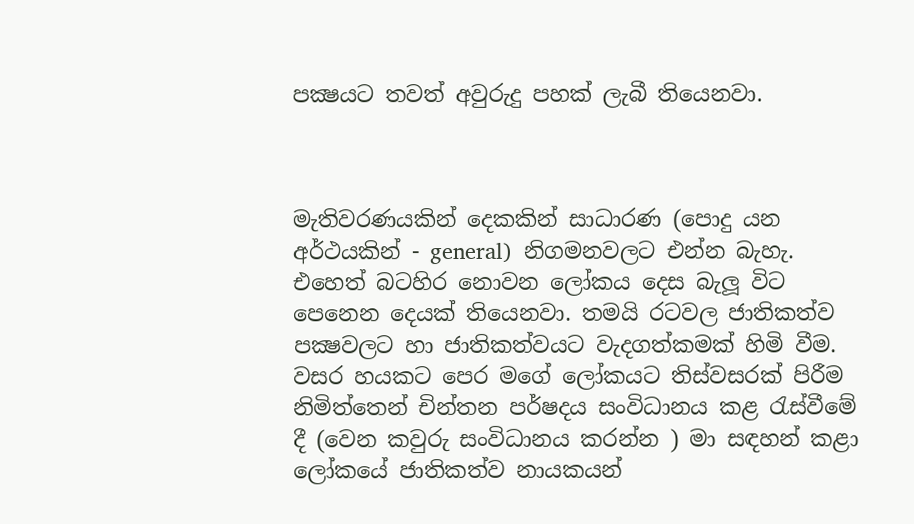පක්‍ෂයට තවත් අවුරුදු පහක් ලැබී තියෙනවා.



මැතිවරණයකින් දෙකකින් සාධාරණ (පොදු යන අර්ථයකින් - general)  නිගමනවලට එන්න බැහැ. එහෙත් බටහිර නොවන ලෝකය දෙස බැලූ විට පෙනෙන දෙයක් තියෙනවා. තමයි රටවල ජාතිකත්ව පක්‍ෂවලට හා ජාතිකත්වයට වැදගත්කමක් හිමි වීම. වසර හයකට පෙර මගේ ලෝකයට තිස්වසරක් පිරීම නිමිත්තෙන් චින්තන පර්ෂදය සංවිධානය කළ රැස්වීමේ දී (වෙන කවුරු සංවිධානය කරන්න ) මා සඳහන් කළා ලෝකයේ ජාතිකත්ව නායකයන්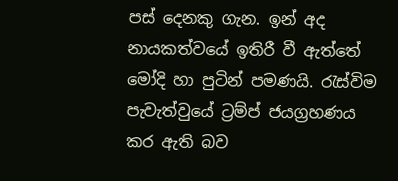පස් දෙනකු ගැන. ඉන් අද නායකත්වයේ ඉතිරී වී ඇත්තේ මෝදි හා පුටින් පමණයි. රැස්විම පැවැත්වුයේ ට්‍රම්ප් ජයග්‍රහණය කර ඇති බව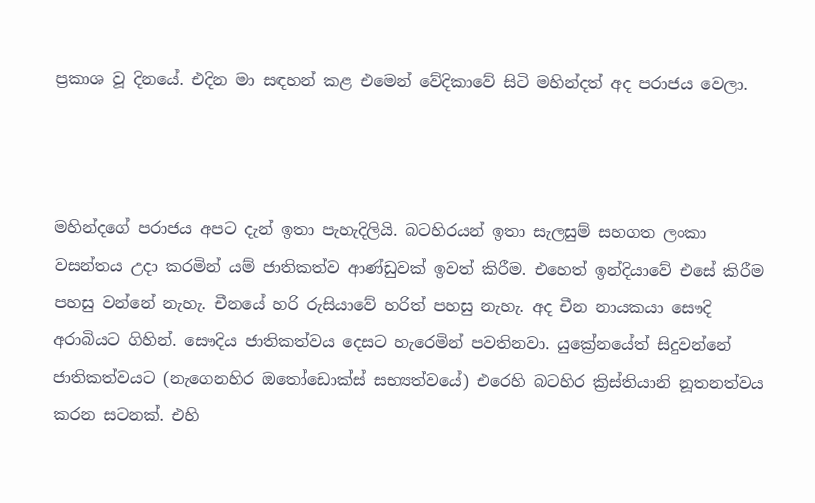ප්‍රකාශ වූ දිනයේ. එදින මා සඳහන් කළ එමෙන් වේදිකාවේ සිටි මහින්දත් අද පරාජය වෙලා.



මහින්දගේ පරාජය අපට දැන් ඉතා පැහැදිලියි. බටහිරයන් ඉතා සැලසුම් සහගත ලංකා වසන්තය උදා කරමින් යම් ජාතිකත්ව ආණ්ඩුවක් ඉවත් කිරීම. එහෙත් ඉන්දියාවේ එසේ කිරීම පහසු වන්නේ නැහැ. චීනයේ හරි රුසියාවේ හරිත් පහසු නැහැ. අද චීන නායකයා සෞදි අරාබියට ගිහින්. සෞදිය ජාතිකත්වය දෙසට හැරෙමින් පවතිනවා. යුක්‍රේනයේත් සිදුවන්නේ ජාතිකත්වයට (නැගෙනහිර ඔතෝඩොක්ස් සභ්‍යත්වයේ) එරෙහි බටහිර ක්‍රිස්තියානි නූතනත්වය කරන සටනක්. එහි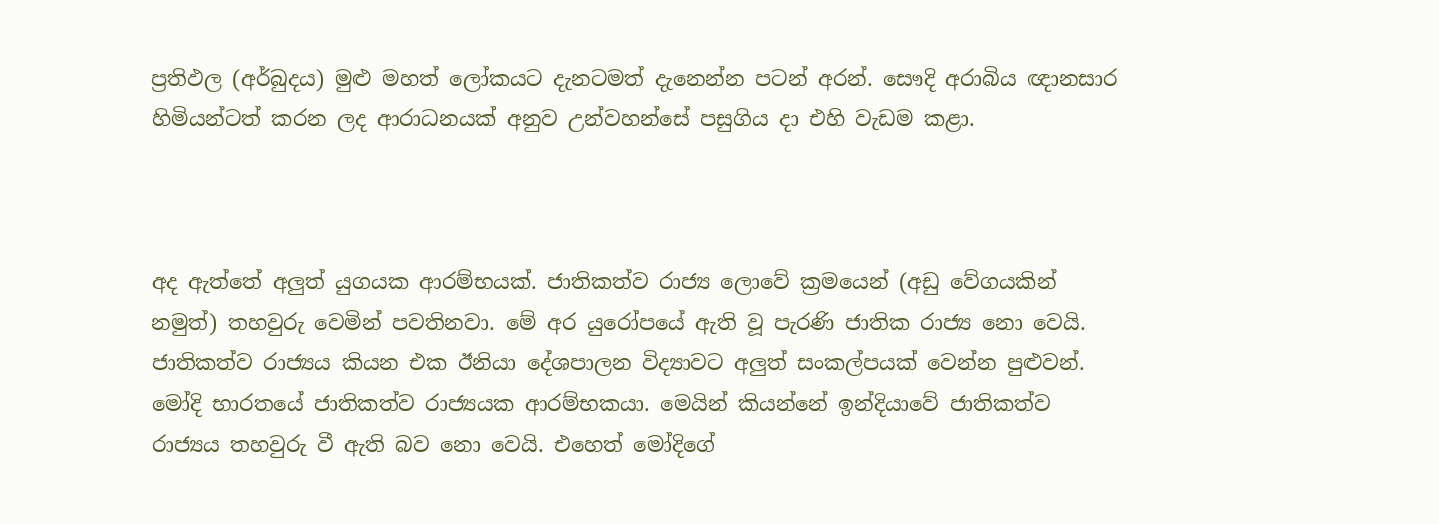ප්‍රතිඵල (අර්බුදය) මුළු මහත් ලෝකයට දැනටමත් දැනෙන්න පටන් අරන්. සෞදි අරාබිය ඥානසාර හිමියන්ටත් කරන ලද ආරාධනයක් අනුව උන්වහන්සේ පසුගිය දා එහි වැඩම කළා.



අද ඇත්තේ අලුත් යුගයක ආරම්භයක්. ජාතිකත්ව රාජ්‍ය ලොවේ ක්‍රමයෙන් (අඩු වේගයකින් නමුත්) තහවුරු වෙමින් පවතිනවා. මේ අර යුරෝපයේ ඇති වූ පැරණි ජාතික රාජ්‍ය නො වෙයි. ජාතිකත්ව රාජ්‍යය කියන එක ඊනියා දේශපාලන විද්‍යාවට අලුත් සංකල්පයක් වෙන්න පුළුවන්. මෝදි භාරතයේ ජාතිකත්ව රාජ්‍යයක ආරම්භකයා. මෙයින් කියන්නේ ඉන්දියාවේ ජාතිකත්ව රාජ්‍යය තහවුරු වී ඇති බව නො වෙයි. එහෙත් මෝදිගේ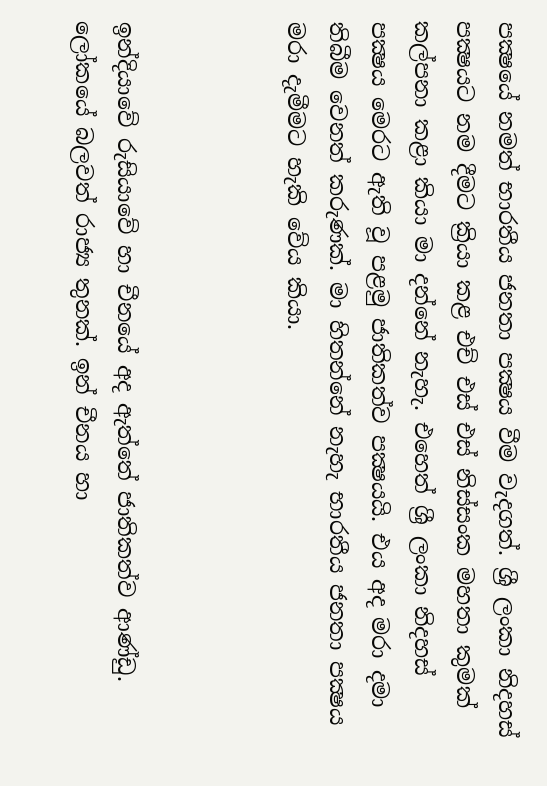පක්‍ෂයේ නමත් භාරතීය ජනතා පක්‍ෂය වීම වැදගත්. ශ්‍රී ලංකා නිදහස් පක්‍ෂයට නම දීමට ක්‍රියා කළ එච් එස් එස් නිස්සංක මහතා කුමක් කල්පනා කළා කියා මා දන්නේ නැහැ. එහෙත් ශ්‍රී ලංකා නිදහස් පක්‍ෂය මෙරට ඇති වූ පළමු ජාතිකත්ව පක්‍ෂයයි. එය අද මරා දමා තිබීම වෙනත් කරුණක්. මා හිතන්නේ නැහැ භාරතීය ජනතා පක්‍ෂය මරා දැමීමට හැකි වේය කියා.



ඉන්දියාවේ රුසියාවේ හා චීනයේ අද ඇත්තේ ජාතිකත්ව ආණ්ඩු. ලෝකයේ බලවත් රාජ්‍ය තුනක්. ඉන් චීනය හා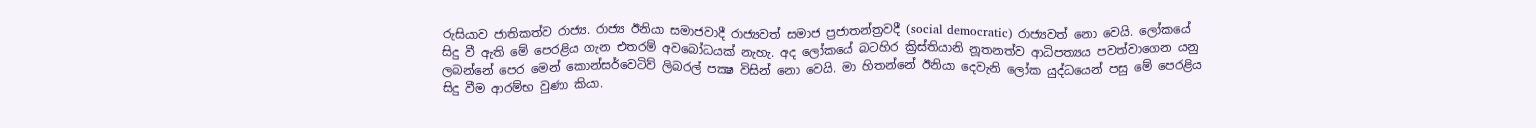රුසියාව ජාතිකත්ව රාජ්‍ය. රාජ්‍ය ඊනියා සමාජවාදී රාජ්‍යවත් සමාජ ප්‍රජාතන්ත්‍රවදී (social democratic) රාජ්‍යවත් නො වෙයි. ලෝකයේ සිදු වී ඇති මේ පෙරළිය ගැන එතරම් අවබෝධයක් නැහැ. අද ලෝකයේ බටහිර ක්‍රිස්තියානි නූතනත්ව ආධිපත්‍යය පවත්වාගෙන යනු ලබන්නේ පෙර මෙන් කොන්සර්වෙටිව් ලිබරල් පක්‍ෂ විසින් නො වෙයි. මා හිතන්නේ ඊනියා දෙවැනි ලෝක යුද්ධයෙන් පසු මේ පෙරළිය සිදු වීම ආරම්භ වුණා කියා.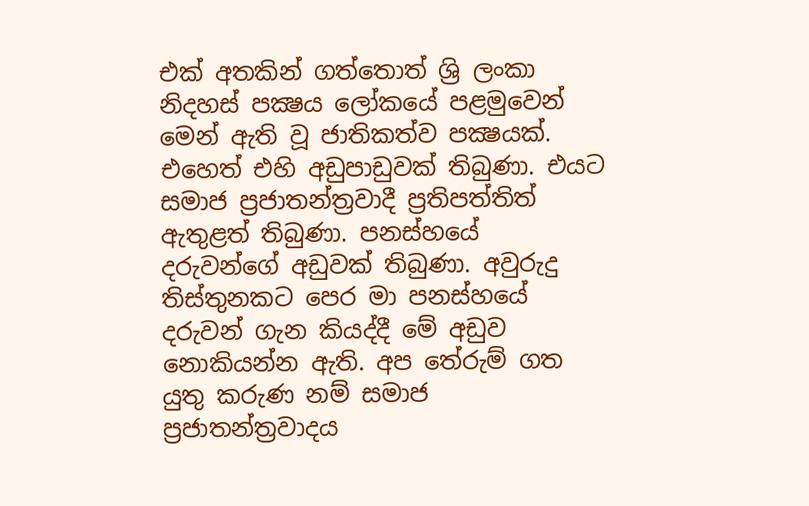එක් අතකින් ගත්තොත් ශ්‍රි ලංකා නිදහස් පක්‍ෂය ලෝකයේ පළමුවෙන් මෙන් ඇති වූ ජාතිකත්ව පක්‍ෂයක්. එහෙත් එහි අඩුපාඩුවක් තිබුණා. එයට සමාජ ප්‍රජාතන්ත්‍රවාදී ප්‍රතිපත්තිත් ඇතුළත් තිබුණා. පනස්හයේ දරුවන්ගේ අඩුවක් තිබුණා. අවුරුදු තිස්තුනකට පෙර මා පනස්හයේ දරුවන් ගැන කියද්දී මේ අඩුව නොකියන්න ඇති. අප තේරුම් ගත යුතු කරුණ නම් සමාජ ප්‍රජාතන්ත්‍රවාදය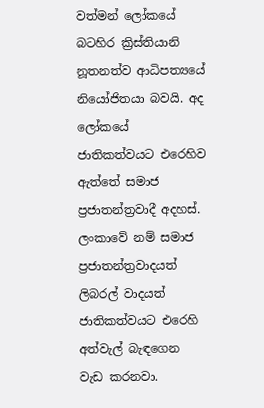වත්මන් ලෝකයේ බටහිර ක්‍රිස්තියානි නූතනත්ව ආධිපත්‍යයේ නියෝජිතයා බවයි. අද ලෝකයේ ජාතිකත්වයට එරෙහිව ඇත්තේ සමාජ ප්‍රජාතන්ත්‍රවාදී අදහස්. ලංකාවේ නම් සමාජ ප්‍රජාතන්ත්‍රවාදයත් ලිබරල් වාදයත් ජාතිකත්වයට එරෙහි අත්වැල් බැඳගෙන වැඩ කරනවා.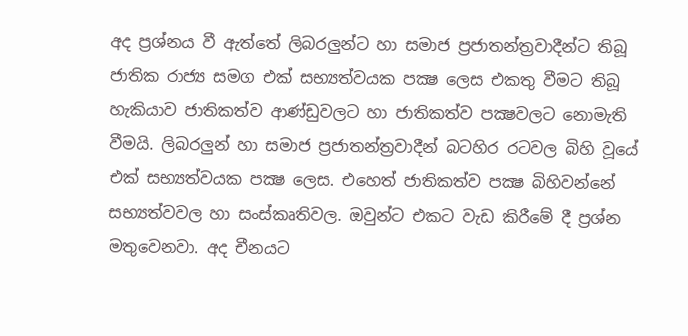අද ප්‍රශ්නය වී ඇත්තේ ලිබරලුන්ට හා සමාජ ප්‍රජාතන්ත්‍රවාදීන්ට තිබූ ජාතික රාජ්‍ය සමග එක් සභ්‍යත්වයක පක්‍ෂ ලෙස එකතු වීමට තිබූ හැකියාව ජාතිකත්ව ආණ්ඩුවලට හා ජාතිකත්ව පක්‍ෂවලට නොමැති වීමයි. ලිබරලුන් හා සමාජ ප්‍රජාතන්ත්‍රවාදීන් බටහිර රටවල බිහි වූයේ එක් සභ්‍යත්වයක පක්‍ෂ ලෙස. එහෙත් ජාතිකත්ව පක්‍ෂ බිහිවන්නේ සභ්‍යත්වවල හා සංස්කෘතිවල. ඔවුන්ට එකට වැඩ කිරීමේ දී ප්‍රශ්න මතුවෙනවා. අද චීනයට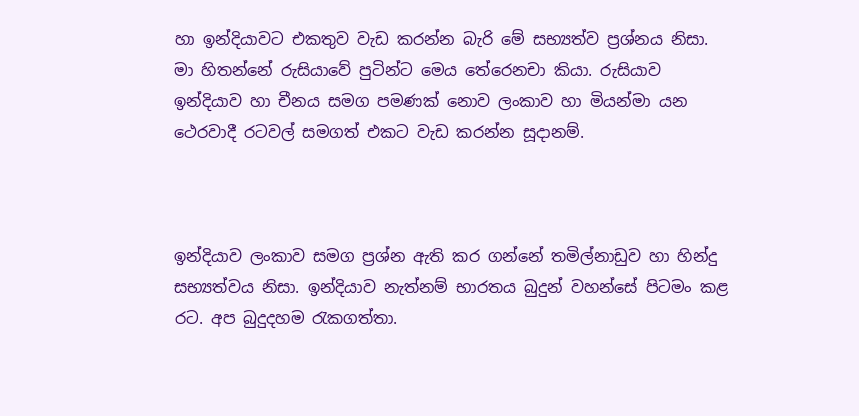හා ඉන්දියාවට එකතුව වැඩ කරන්න බැරි මේ සභ්‍යත්ව ප්‍රශ්නය නිසා. මා හිතන්නේ රුසියාවේ පුටින්ට මෙය තේරෙනචා කියා. රුසියාව ඉන්දියාව හා චීනය සමග පමණක් නොව ලංකාව හා මියන්මා යන ථෙරවාදී රටවල් සමගත් එකට වැඩ කරන්න සූදානම්.



ඉන්දියාව ලංකාව සමග ප්‍රශ්න ඇති කර ගන්නේ තමිල්නාඩුව හා හින්දු සභ්‍යත්වය නිසා. ඉන්දියාව නැත්නම් භාරතය බුදුන් වහන්සේ පිටමං කළ රට. අප බුදුදහම රැකගත්තා.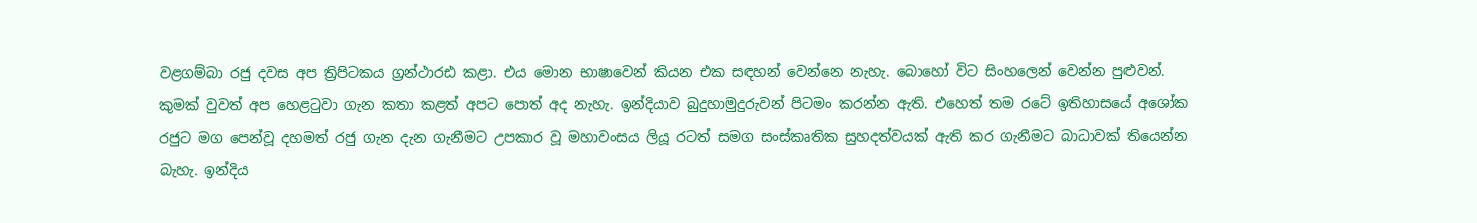වළගම්බා රජු දවස අප ත්‍රිපිටකය ග්‍රන්ථාරඪ කළා. එය මොන භාෂාවෙන් කියන එක සඳහන් වෙන්නෙ නැහැ. බොහෝ විට සිංහලෙන් වෙන්න පුළුවන්. කුමක් වුවත් අප හෙළටුවා ගැන කතා කළත් අපට පොත් අද නැහැ. ඉන්දියාව බුදුහාමුදුරුවන් පිටමං කරන්න ඇති. එහෙත් තම රටේ ඉතිහාසයේ අශෝක රජුට මග පෙන්වූ දහමත් රජු ගැන දැන ගැනීමට උපකාර වූ මහාවංසය ලියූ රටත් සමග සංස්කෘතික සුහදත්වයක් ඇති කර ගැනීමට බාධාවක් තියෙන්න බැහැ. ඉන්දිය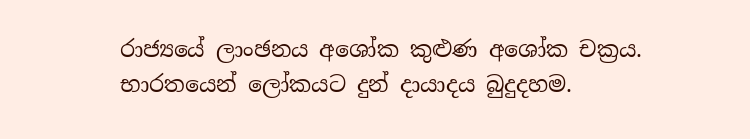රාජ්‍යයේ ලාංඡනය අශෝක කුළුණ අශෝක චක්‍රය. භාරතයෙන් ලෝකයට දුන් දායාදය බුදුදහම.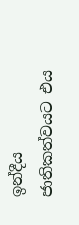ඉන්දීය ජාතිකත්වයට එය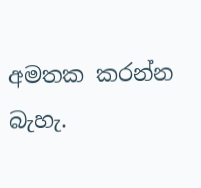අමතක කරන්න බැහැ.